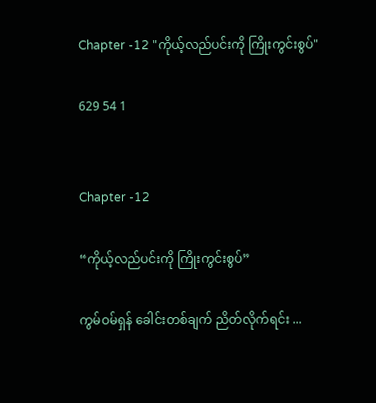Chapter -12 "ကိုယ့်လည်ပင်းကို ကြိုးကွင်းစွပ်"

629 54 1


Chapter -12

“ကိုယ့်လည်ပင်းကို ကြိုးကွင်းစွပ်”

ကွမ်ဝမ်ရှန် ခေါင်းတစ်ချက် ညိတ်လိုက်ရင်း ...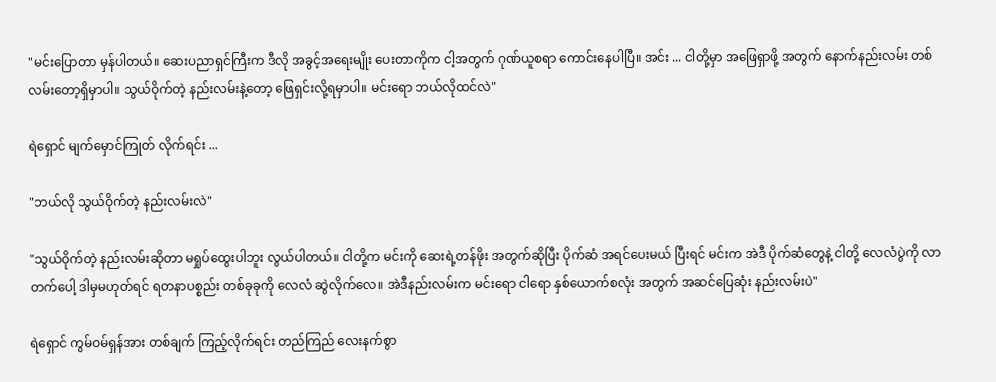"မင်းပြောတာ မှန်ပါတယ်။ ဆေးပညာရှင်ကြီးက ဒီလို အခွင့်အရေးမျိုး ပေးတာကိုက ငါ့အတွက် ဂုဏ်ယူစရာ ကောင်းနေပါပြီ။ အင်း ... ငါတို့မှာ အဖြေရှာဖို့ အတွက် နောက်နည်းလမ်း တစ်လမ်းတော့ရှိမှာပါ။ သွယ်ဝိုက်တဲ့ နည်းလမ်းနဲ့တော့ ဖြေရှင်းလို့ရမှာပါ။ မင်းရော ဘယ်လိုထင်လဲ"

ရဲရှောင် မျက်မှောင်ကြုတ် လိုက်ရင်း ...

"ဘယ်လို သွယ်ဝိုက်တဲ့ နည်းလမ်းလဲ"

"သွယ်ဝိုက်တဲ့ နည်းလမ်းဆိုတာ မရှုပ်ထွေးပါဘူး လွယ်ပါတယ်။ ငါတို့က မင်းကို ဆေးရဲ့တန်ဖိုး အတွက်ဆိုပြီး ပိုက်ဆံ အရင်ပေးမယ် ပြီးရင် မင်းက အဲဒီ ပိုက်ဆံတွေနဲ့ ငါတို့ လေလံပွဲကို လာတက်ပေါ့ ဒါမှမဟုတ်ရင် ရတနာပစ္စည်း တစ်ခုခုကို လေလံ ဆွဲလိုက်လေ။ အဲဒီနည်းလမ်းက မင်းရော ငါရော နှစ်ယောက်စလုံး အတွက် အဆင်ပြေဆုံး နည်းလမ်းပဲ"

ရဲရှောင် ကွမ်ဝမ်ရှန်အား တစ်ချက် ကြည့်လိုက်ရင်း တည်ကြည် လေးနက်စွာ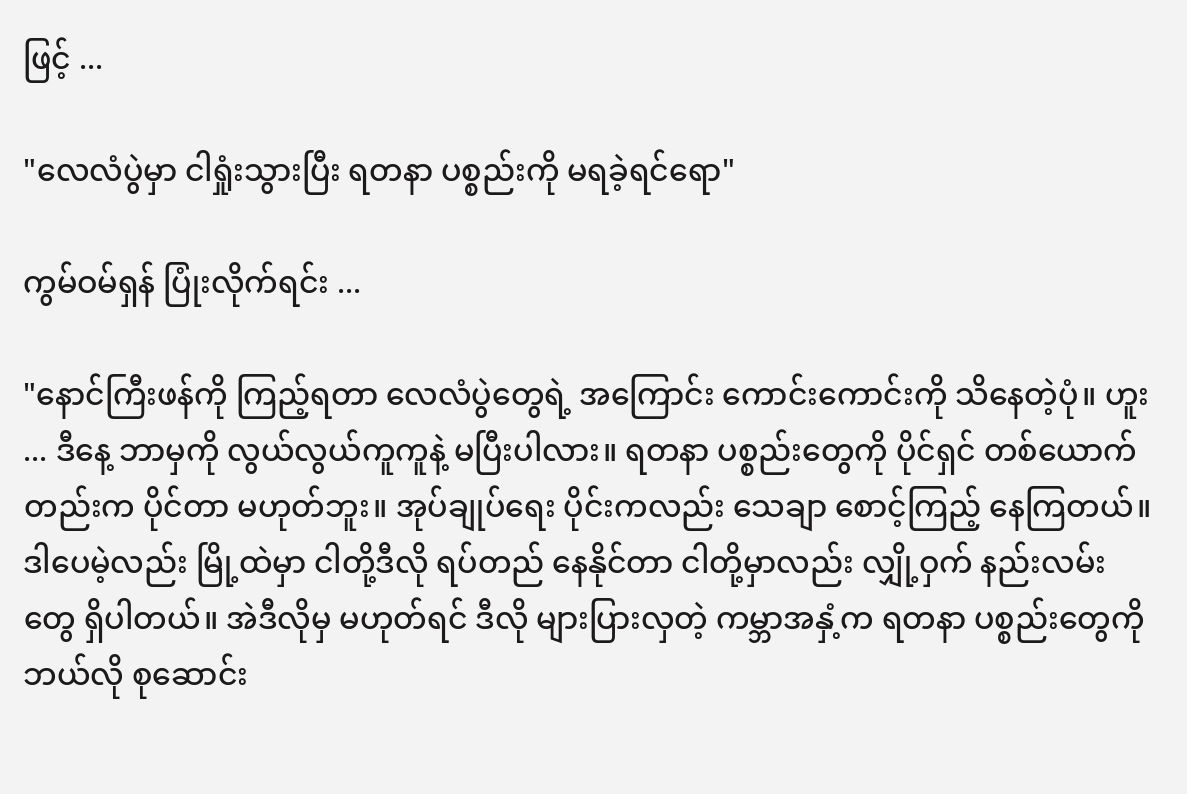ဖြင့် ...

"လေလံပွဲမှာ ငါရှုံးသွားပြီး ရတနာ ပစ္စည်းကို မရခဲ့ရင်ရော"

ကွမ်ဝမ်ရှန် ပြုံးလိုက်ရင်း ...

"နောင်ကြီးဖန်ကို ကြည့်ရတာ လေလံပွဲတွေရဲ့ အကြောင်း ကောင်းကောင်းကို သိနေတဲ့ပုံ။ ဟူး ... ဒီနေ့ ဘာမှကို လွယ်လွယ်ကူကူနဲ့ မပြီးပါလား။ ရတနာ ပစ္စည်းတွေကို ပိုင်ရှင် တစ်ယောက်တည်းက ပိုင်တာ မဟုတ်ဘူး။ အုပ်ချုပ်ရေး ပိုင်းကလည်း သေချာ စောင့်ကြည့် နေကြတယ်။ ဒါပေမဲ့လည်း မြို့ထဲမှာ ငါတို့ဒီလို ရပ်တည် နေနိုင်တာ ငါတို့မှာလည်း လျှို့ဝှက် နည်းလမ်းတွေ ရှိပါတယ်။ အဲဒီလိုမှ မဟုတ်ရင် ဒီလို များပြားလှတဲ့ ကမ္ဘာအနှံ့က ရတနာ ပစ္စည်းတွေကို ဘယ်လို စုဆောင်း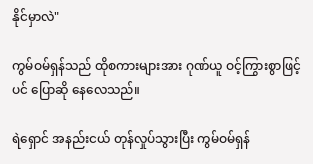နိုင်မှာလဲ"

ကွမ်ဝမ်ရှန်သည် ထိုစကားများအား ဂုဏ်ယူ ဝင့်ကြွားစွာဖြင့်ပင် ပြောဆို နေလေသည်။

ရဲရှောင် အနည်းငယ် တုန်လှုပ်သွားပြီး ကွမ်ဝမ်ရှန်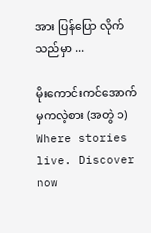အား ပြန်ပြော လိုက်သည်မှာ ...

မိုးကောင်းကင်အောက်မှကလဲ့စား (အတွဲ ၁) Where stories live. Discover now